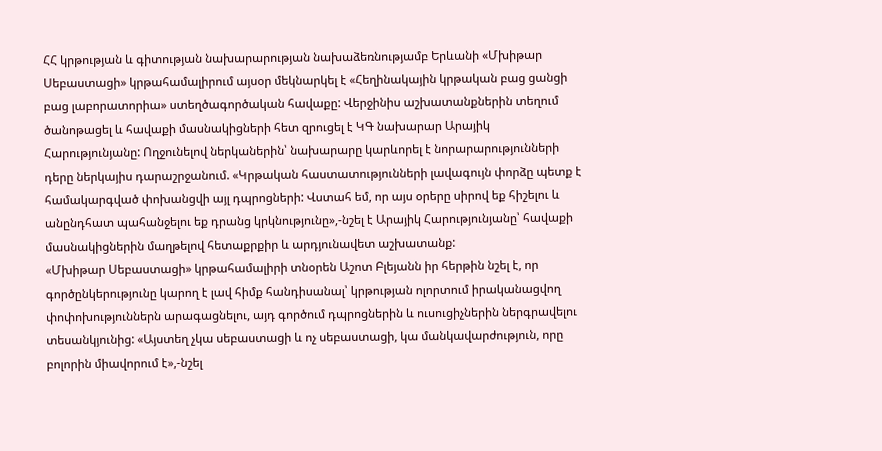ՀՀ կրթության և գիտության նախարարության նախաձեռնությամբ Երևանի «Մխիթար Սեբաստացի» կրթահամալիրում այսօր մեկնարկել է «Հեղինակային կրթական բաց ցանցի բաց լաբորատորիա» ստեղծագործական հավաքը: Վերջինիս աշխատանքներին տեղում ծանոթացել և հավաքի մասնակիցների հետ զրուցել է ԿԳ նախարար Արայիկ Հարությունյանը: Ողջունելով ներկաներին՝ նախարարը կարևորել է նորարարությունների դերը ներկայիս դարաշրջանում. «Կրթական հաստատությունների լավագույն փորձը պետք է համակարգված փոխանցվի այլ դպրոցների: Վստահ եմ, որ այս օրերը սիրով եք հիշելու և անընդհատ պահանջելու եք դրանց կրկնությունը»,-նշել է Արայիկ Հարությունյանը՝ հավաքի մասնակիցներին մաղթելով հետաքրքիր և արդյունավետ աշխատանք:
«Մխիթար Սեբաստացի» կրթահամալիրի տնօրեն Աշոտ Բլեյանն իր հերթին նշել է, որ գործընկերությունը կարող է լավ հիմք հանդիսանալ՝ կրթության ոլորտում իրականացվող փոփոխություններն արագացնելու, այդ գործում դպրոցներին և ուսուցիչներին ներգրավելու տեսանկյունից: «Այստեղ չկա սեբաստացի և ոչ սեբաստացի, կա մանկավարժություն, որը բոլորին միավորում է»,-նշել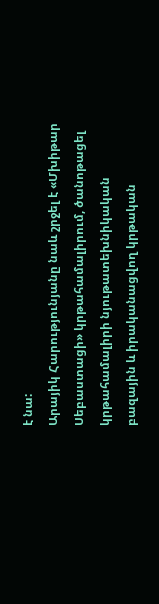է նա:
Արայիկ Հարությունյանը նաև շրջել է «Մխիթար Սեբաստացի» կրթահամալիրում, ծանոթացել կրթահամալիրի նյութատեխնիկական բազային և իրականացվող կրթական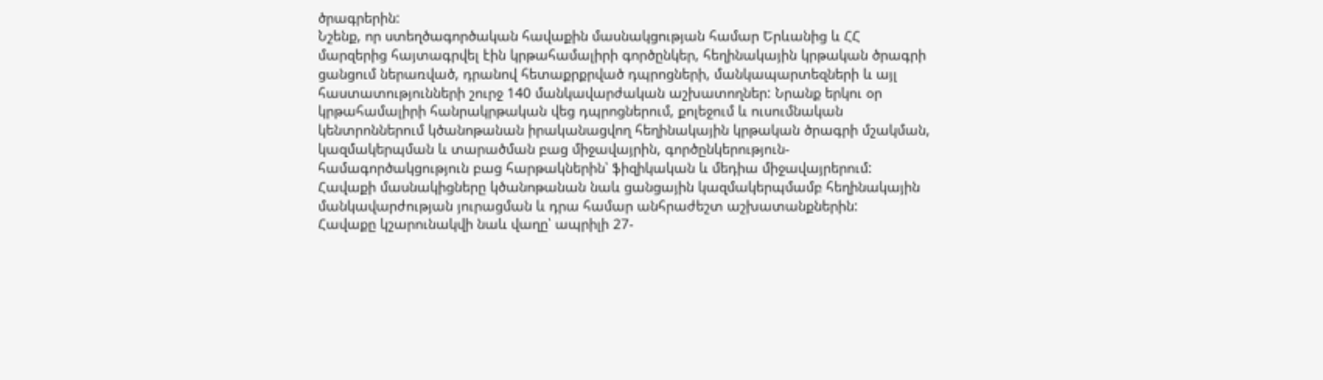ծրագրերին:
Նշենք, որ ստեղծագործական հավաքին մասնակցության համար Երևանից և ՀՀ մարզերից հայտագրվել էին կրթահամալիրի գործընկեր, հեղինակային կրթական ծրագրի ցանցում ներառված, դրանով հետաքրքրված դպրոցների, մանկապարտեզների և այլ հաստատությունների շուրջ 140 մանկավարժական աշխատողներ: Նրանք երկու օր կրթահամալիրի հանրակրթական վեց դպրոցներում, քոլեջում և ուսումնական կենտրոններում կծանոթանան իրականացվող հեղինակային կրթական ծրագրի մշակման, կազմակերպման և տարածման բաց միջավայրին, գործընկերություն-համագործակցություն բաց հարթակներին՝ ֆիզիկական և մեդիա միջավայրերում: Հավաքի մասնակիցները կծանոթանան նաև ցանցային կազմակերպմամբ հեղինակային մանկավարժության յուրացման և դրա համար անհրաժեշտ աշխատանքներին:
Հավաքը կշարունակվի նաև վաղը՝ ապրիլի 27-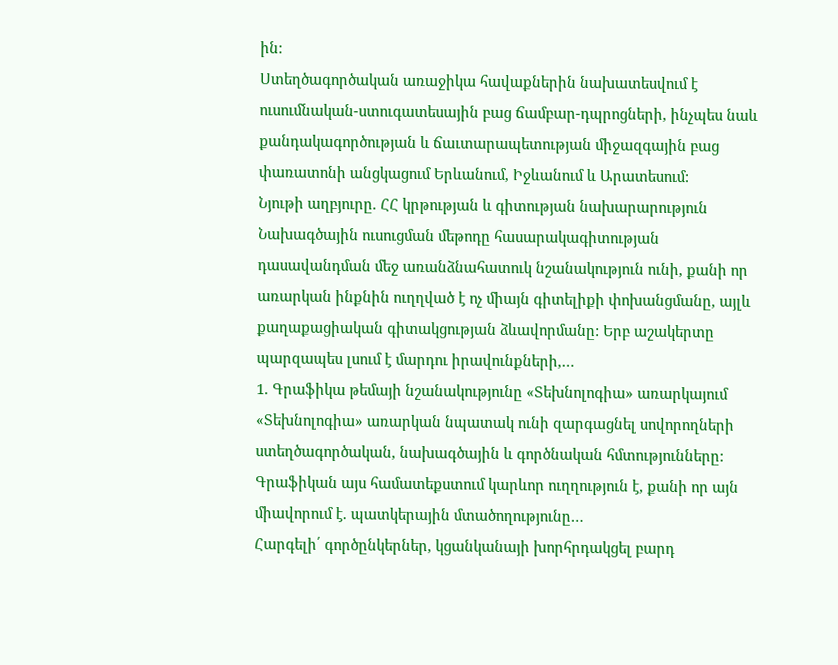ին:
Ստեղծագործական առաջիկա հավաքներին նախատեսվում է ուսումնական-ստուգատեսային բաց ճամբար-դպրոցների, ինչպես նաև քանդակագործության և ճաւտարապետության միջազգային բաց փառատոնի անցկացում Երևանում, Իջևանում և Արատեսում:
Նյութի աղբյուրը. ՀՀ կրթության և գիտության նախարարություն
Նախագծային ուսուցման մեթոդը հասարակագիտության դասավանդման մեջ առանձնահատուկ նշանակություն ունի, քանի որ առարկան ինքնին ուղղված է ոչ միայն գիտելիքի փոխանցմանը, այլև քաղաքացիական գիտակցության ձևավորմանը: Երբ աշակերտը պարզապես լսում է մարդու իրավունքների,…
1. Գրաֆիկա թեմայի նշանակությունը «Տեխնոլոգիա» առարկայում «Տեխնոլոգիա» առարկան նպատակ ունի զարգացնել սովորողների ստեղծագործական, նախագծային և գործնական հմտությունները: Գրաֆիկան այս համատեքստում կարևոր ուղղություն է, քանի որ այն միավորում է. պատկերային մտածողությունը…
Հարգելի՛ գործընկերներ, կցանկանայի խորհրդակցել բարդ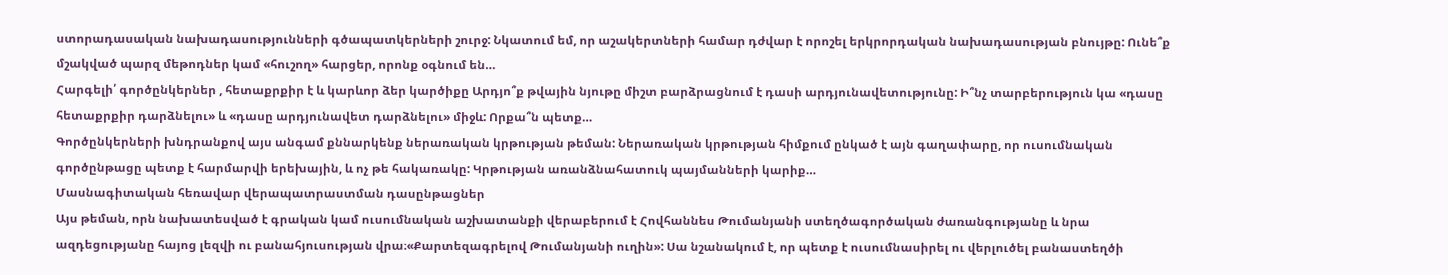ստորադասական նախադասությունների գծապատկերների շուրջ: Նկատում եմ, որ աշակերտների համար դժվար է որոշել երկրորդական նախադասության բնույթը: Ունե՞ք մշակված պարզ մեթոդներ կամ «հուշող» հարցեր, որոնք օգնում են…
Հարգելի՛ գործընկերներ , հետաքրքիր է և կարևոր ձեր կարծիքը Արդյո՞ք թվային նյութը միշտ բարձրացնում է դասի արդյունավետությունը: Ի՞նչ տարբերություն կա «դասը հետաքրքիր դարձնելու» և «դասը արդյունավետ դարձնելու» միջև: Որքա՞ն պետք…
Գործընկերների խնդրանքով այս անգամ քննարկենք ներառական կրթության թեման: Ներառական կրթության հիմքում ընկած է այն գաղափարը, որ ուսումնական գործընթացը պետք է հարմարվի երեխային, և ոչ թե հակառակը: Կրթության առանձնահատուկ պայմանների կարիք…
Մասնագիտական հեռավար վերապատրաստման դասընթացներ
Այս թեման, որն նախատեսված է գրական կամ ուսումնական աշխատանքի վերաբերում է Հովհաննես Թումանյանի ստեղծագործական ժառանգությանը և նրա ազդեցությանը հայոց լեզվի ու բանահյուսության վրա։«Քարտեզագրելով Թումանյանի ուղին»: Սա նշանակում է, որ պետք է ուսումնասիրել ու վերլուծել բանաստեղծի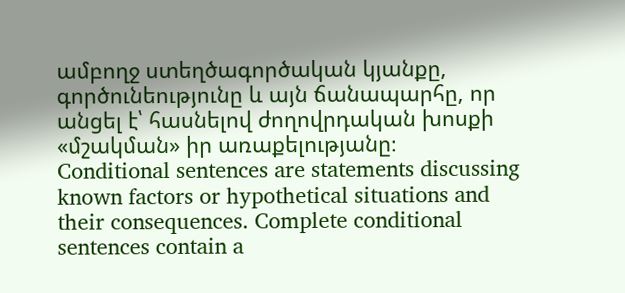ամբողջ ստեղծագործական կյանքը, գործունեությունը և այն ճանապարհը, որ անցել է՝ հասնելով ժողովրդական խոսքի «մշակման» իր առաքելությանը։
Conditional sentences are statements discussing known factors or hypothetical situations and their consequences. Complete conditional sentences contain a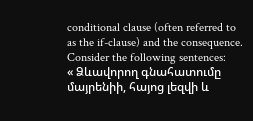conditional clause (often referred to as the if-clause) and the consequence. Consider the following sentences:
« Ձևավորող գնահատումը մայրենիի, հայոց լեզվի և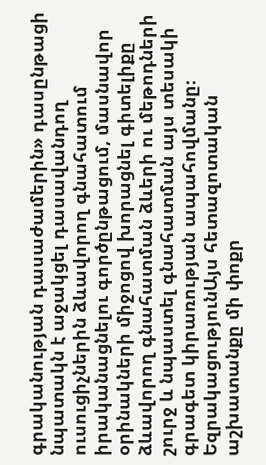գրականության դասաժամերին» դասընթացի նպատակն է աջակցել դասավանդող ուսուցիչներին ձևավորող գնահատում իրականացնելու գործընթացում, մասնավոր օրինակների միջոցով խորացնել գիտելիքը ձևավորող գնահատման ձևերի ու մեթոդների շուրջ և նպաստել գնահատման այս տեսակի գրագետ կիրառության ապահովմանը։
ԵզրակացությունԱյս հետազոտական աշխատանքը մի փոքր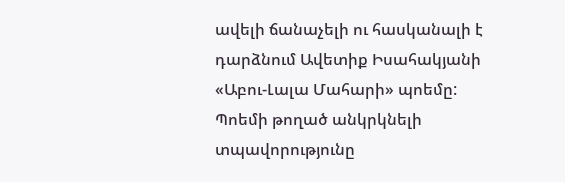ավելի ճանաչելի ու հասկանալի է դարձնում Ավետիք Իսահակյանի «Աբու-Լալա Մահարի» պոեմը: Պոեմի թողած անկրկնելի տպավորությունը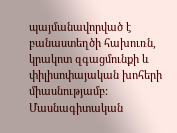պայմանավորված է բանաստեղծի հախուռն, կրակոտ զգացմունքի և փիլիսոփայական խոհերի միասնությամբ:
Մասնագիտական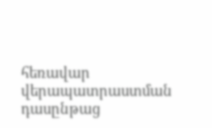հեռավար վերապատրաստման դասընթաց